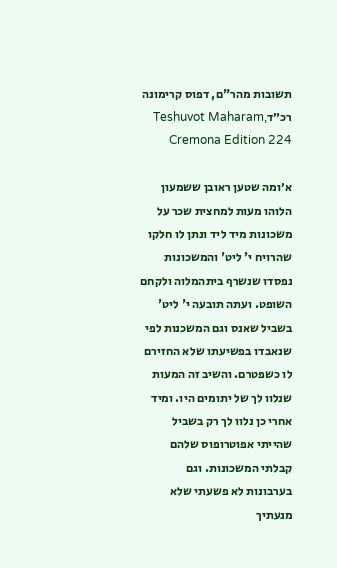תשובות מהר"ם, דפוס קרימונה רכ״דTeshuvot Maharam, Cremona Edition 224

א׳ומה שטען ראובן ששמעון הלוהו מעות למחצית שכר על משכונות מיד ליד ונתן לו חלקו שהרויח י' ליט' והמשכונות נפסדו שנשרף ביתהמלוה ולקחם השופט. ועתה תובעה י' ליט' בשביל שאנס וגם המשכנות לפי שנאבדו בפשיעתו שלא החזירם לו כשפטרם. והשיב זה המעות שנלוו לך של יתומים היו. ומיד אחרי כן נלוו לך רק בשביל שהייתי אפוטרופוס שלהם קבלתי המשכונות. וגם בערבונות לא פשעתי שלא מנעתיך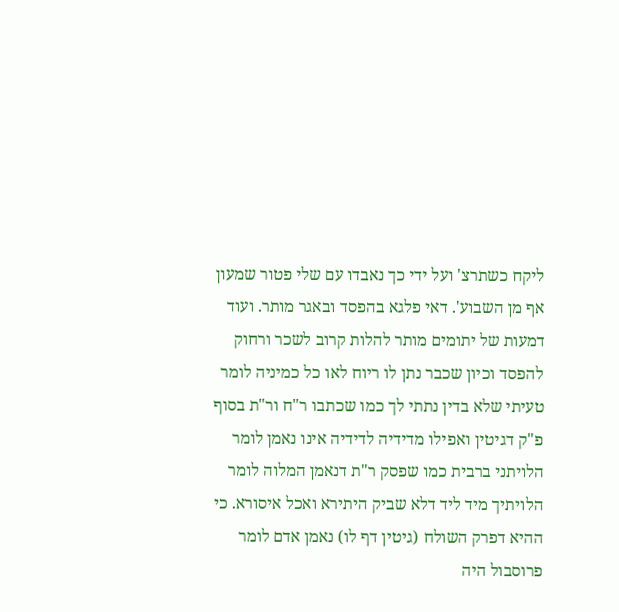ליקח כשתרצ' ועל ידי כך נאבדו עם שלי פטור שמעון אף מן השבוע'. דאי פלגא בהפסד ובאגר מותר. ועוד דמעות של יתומים מותר להלות קרוב לשכר ורחוק להפסד וכיון שכבר נתן לו ריוח לאו כל כמיניה לומר טעיתי שלא בדין נתתי לך כמו שכתבו ר"ח ור"ת בסוף פ"ק דגיטין ואפילו מדידיה לדידיה אינו נאמן לומר הלויתני ברבית כמו שפסק ר"ת דנאמן המלוה לומר הלויתיך מיד ליד דלא שביק היתירא ואכל איסורא. כי ההיא דפרק השולח (גיטין דף לו) נאמן אדם לומר פרוסבול היה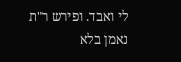לי ואבד. ופירש ר"ת נאמן בלא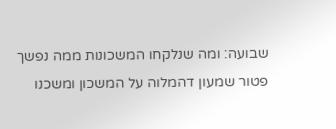שבועה: ומה שנלקחו המשכונות ממה נפשך פטור שמעון דהמלוה על המשכון ומשכנו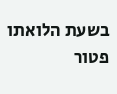בשעת הלואתו פטור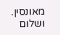מאונסין. ושלום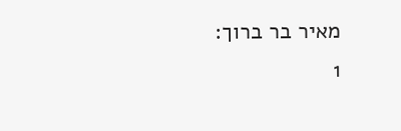מאיר בר ברוך:
1